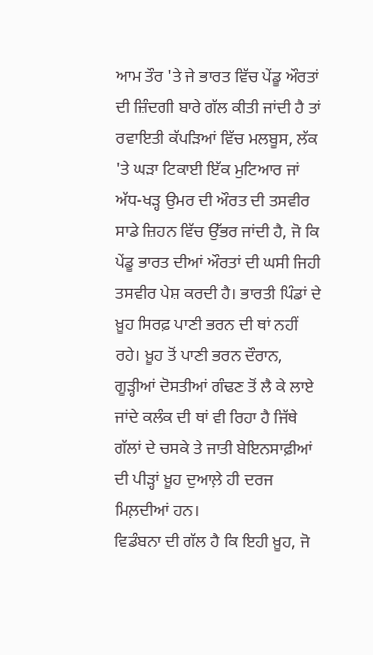ਆਮ ਤੌਰ 'ਤੇ ਜੇ ਭਾਰਤ ਵਿੱਚ ਪੇਂਡੂ ਔਰਤਾਂ ਦੀ ਜ਼ਿੰਦਗੀ ਬਾਰੇ ਗੱਲ ਕੀਤੀ ਜਾਂਦੀ ਹੈ ਤਾਂ ਰਵਾਇਤੀ ਕੱਪੜਿਆਂ ਵਿੱਚ ਮਲਬੂਸ, ਲੱਕ 'ਤੇ ਘੜਾ ਟਿਕਾਈ ਇੱਕ ਮੁਟਿਆਰ ਜਾਂ ਅੱਧ-ਖੜ੍ਹ ਉਮਰ ਦੀ ਔਰਤ ਦੀ ਤਸਵੀਰ ਸਾਡੇ ਜ਼ਿਹਨ ਵਿੱਚ ਉੱਭਰ ਜਾਂਦੀ ਹੈ, ਜੋ ਕਿ ਪੇਂਡੂ ਭਾਰਤ ਦੀਆਂ ਔਰਤਾਂ ਦੀ ਘਸੀ ਜਿਹੀ ਤਸਵੀਰ ਪੇਸ਼ ਕਰਦੀ ਹੈ। ਭਾਰਤੀ ਪਿੰਡਾਂ ਦੇ ਖ਼ੂਹ ਸਿਰਫ਼ ਪਾਣੀ ਭਰਨ ਦੀ ਥਾਂ ਨਹੀਂ ਰਹੇ। ਖ਼ੂਹ ਤੋਂ ਪਾਣੀ ਭਰਨ ਦੌਰਾਨ, ਗੂੜ੍ਹੀਆਂ ਦੋਸਤੀਆਂ ਗੰਢਣ ਤੋਂ ਲੈ ਕੇ ਲਾਏ ਜਾਂਦੇ ਕਲੰਕ ਦੀ ਥਾਂ ਵੀ ਰਿਹਾ ਹੈ ਜਿੱਥੇ ਗੱਲਾਂ ਦੇ ਚਸਕੇ ਤੇ ਜਾਤੀ ਬੇਇਨਸਾਫ਼ੀਆਂ ਦੀ ਪੀੜ੍ਹਾਂ ਖ਼ੂਹ ਦੁਆਲ਼ੇ ਹੀ ਦਰਜ ਮਿਲ਼ਦੀਆਂ ਹਨ।
ਵਿਡੰਬਨਾ ਦੀ ਗੱਲ ਹੈ ਕਿ ਇਹੀ ਖ਼ੂਹ, ਜੋ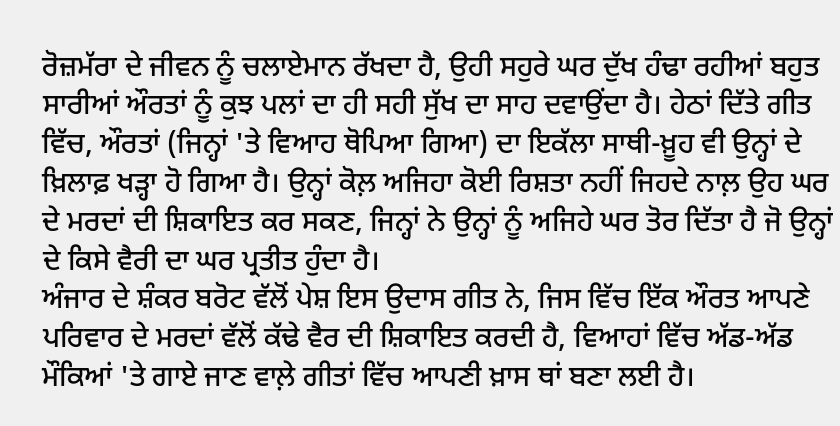ਰੋਜ਼ਮੱਰਾ ਦੇ ਜੀਵਨ ਨੂੰ ਚਲਾਏਮਾਨ ਰੱਖਦਾ ਹੈ, ਉਹੀ ਸਹੁਰੇ ਘਰ ਦੁੱਖ ਹੰਢਾ ਰਹੀਆਂ ਬਹੁਤ ਸਾਰੀਆਂ ਔਰਤਾਂ ਨੂੰ ਕੁਝ ਪਲਾਂ ਦਾ ਹੀ ਸਹੀ ਸੁੱਖ ਦਾ ਸਾਹ ਦਵਾਉਂਦਾ ਹੈ। ਹੇਠਾਂ ਦਿੱਤੇ ਗੀਤ ਵਿੱਚ, ਔਰਤਾਂ (ਜਿਨ੍ਹਾਂ 'ਤੇ ਵਿਆਹ ਥੋਪਿਆ ਗਿਆ) ਦਾ ਇਕੱਲਾ ਸਾਥੀ-ਖ਼ੂਹ ਵੀ ਉਨ੍ਹਾਂ ਦੇ ਖ਼ਿਲਾਫ਼ ਖੜ੍ਹਾ ਹੋ ਗਿਆ ਹੈ। ਉਨ੍ਹਾਂ ਕੋਲ਼ ਅਜਿਹਾ ਕੋਈ ਰਿਸ਼ਤਾ ਨਹੀਂ ਜਿਹਦੇ ਨਾਲ਼ ਉਹ ਘਰ ਦੇ ਮਰਦਾਂ ਦੀ ਸ਼ਿਕਾਇਤ ਕਰ ਸਕਣ, ਜਿਨ੍ਹਾਂ ਨੇ ਉਨ੍ਹਾਂ ਨੂੰ ਅਜਿਹੇ ਘਰ ਤੋਰ ਦਿੱਤਾ ਹੈ ਜੋ ਉਨ੍ਹਾਂ ਦੇ ਕਿਸੇ ਵੈਰੀ ਦਾ ਘਰ ਪ੍ਰਤੀਤ ਹੁੰਦਾ ਹੈ।
ਅੰਜਾਰ ਦੇ ਸ਼ੰਕਰ ਬਰੋਟ ਵੱਲੋਂ ਪੇਸ਼ ਇਸ ਉਦਾਸ ਗੀਤ ਨੇ, ਜਿਸ ਵਿੱਚ ਇੱਕ ਔਰਤ ਆਪਣੇ ਪਰਿਵਾਰ ਦੇ ਮਰਦਾਂ ਵੱਲੋਂ ਕੱਢੇ ਵੈਰ ਦੀ ਸ਼ਿਕਾਇਤ ਕਰਦੀ ਹੈ, ਵਿਆਹਾਂ ਵਿੱਚ ਅੱਡ-ਅੱਡ ਮੌਕਿਆਂ 'ਤੇ ਗਾਏ ਜਾਣ ਵਾਲ਼ੇ ਗੀਤਾਂ ਵਿੱਚ ਆਪਣੀ ਖ਼ਾਸ ਥਾਂ ਬਣਾ ਲਈ ਹੈ।